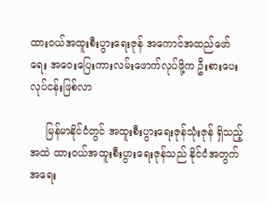ထားဝယ်အထူးစီးပွားရေးဇုန် အကောင်အထည်ဖော်ရေး အဝေးပြေးကားလမ်းဖောက်လုပ်ဖို့က ဦးစားပေး လုပ်ငန်းဖြစ်လာ

     မြန်မာနိုင်ငံတွင် အထူးစီးပွားရေးဇုန်သုံးဇုန် ရှိသည့်အထဲ ထားဝယ်အထူးစီးပွားရေးဇုန်သည် နိုင်ငံအတွက် အရေး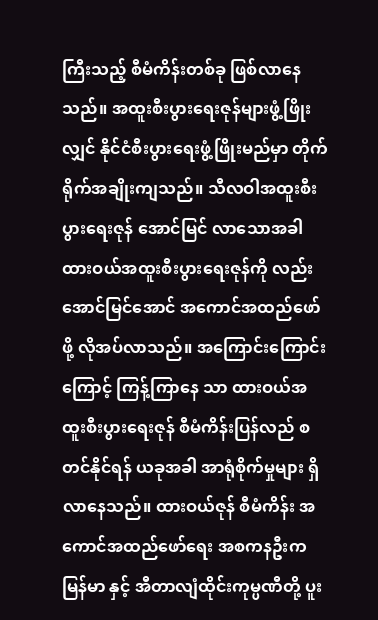ကြီးသည့် စီမံကိန်းတစ်ခု ဖြစ်လာနေသည်။ အထူးစီးပွားရေးဇုန်များဖွံ့ဖြိုးလျှင် နိုင်ငံစီးပွားရေးဖွံ့ဖြိုးမည်မှာ တိုက်ရိုက်အချိုးကျသည်။ သီလဝါအထူးစီးပွားရေးဇုန် အောင်မြင် လာသောအခါ ထားဝယ်အထူးစီးပွားရေးဇုန်ကို လည်း အောင်မြင်အောင် အကောင်အထည်ဖော် ဖို့ လိုအပ်လာသည်။ အကြောင်းကြောင်းကြောင့် ကြန့်ကြာနေ သာ ထားဝယ်အထူးစီးပွားရေးဇုန် စီမံကိန်းပြန်လည် စတင်နိုင်ရန် ယခုအခါ အာရုံစိုက်မှုများ ရှိလာနေသည်။ ထားဝယ်ဇုန် စီမံကိန်း အကောင်အထည်ဖော်ရေး အစကနဦးက မြန်မာ နှင့် အီတာလျံထိုင်းကုမ္ပဏီတို့ ပူး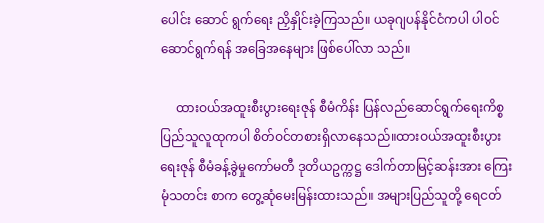ပေါင်း ဆောင် ရွက်ရေး ညှိနှိုင်းခဲ့ကြသည်။ ယခုဂျပန်နိုင်ငံကပါ ပါဝင်ဆောင်ရွက်ရန် အခြေအနေများ ဖြစ်ပေါ်လာ သည်။

     ထားဝယ်အထူးစီးပွားရေးဇုန် စီမံကိန်း ပြန်လည်ဆောင်ရွက်ရေးကိစ္စ ပြည်သူလူထုကပါ စိတ်ဝင်တစားရှိလာနေသည်။ထားဝယ်အထူးစီးပွားရေးဇုန် စီမံခန့်ခွဲမှုကော်မတီ ဒုတိယဥက္ကဋ္ဌ ဒေါက်တာမြင့်ဆန်းအား ကြေးမုံသတင်း စာက တွေ့ဆုံမေးမြန်းထားသည်။ အများပြည်သူတို့ ရေငတ်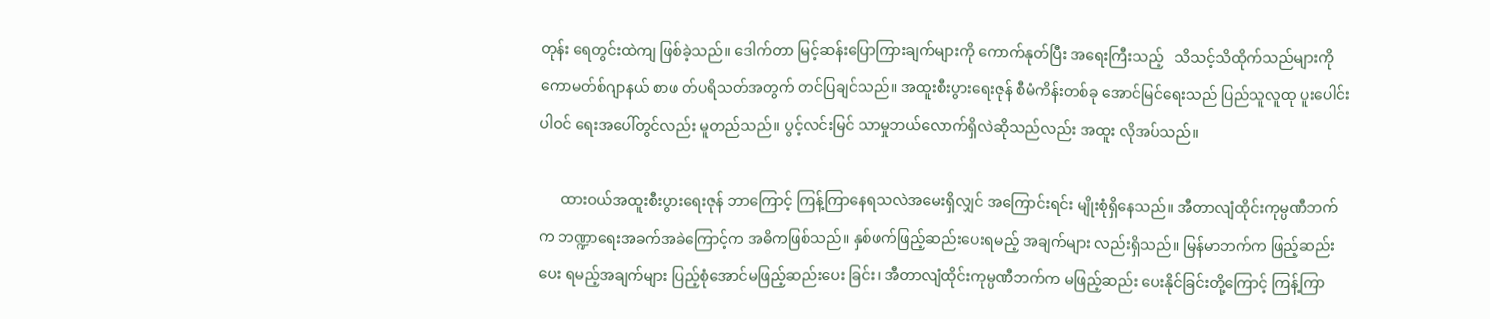တုန်း ရေတွင်းထဲကျ ဖြစ်ခဲ့သည်။ ဒေါက်တာ မြင့်ဆန်းပြောကြားချက်များကို ကောက်နုတ်ပြီး အရေးကြီးသည့်   သိသင့်သိထိုက်သည်များကို ကောမတ်စ်ဂျာနယ် စာဖ တ်ပရိသတ်အတွက် တင်ပြချင်သည်။ အထူးစီးပွားရေးဇုန် စီမံကိန်းတစ်ခု အောင်မြင်ရေးသည် ပြည်သူလူထု ပူးပေါင်းပါဝင် ရေးအပေါ်တွင်လည်း မူတည်သည်။ ပွင့်လင်းမြင် သာမှုဘယ်လောက်ရှိလဲဆိုသည်လည်း အထူး လိုအပ်သည်။

      ထားဝယ်အထူးစီးပွားရေးဇုန် ဘာကြောင့် ကြန့်ကြာနေရသလဲအမေးရှိလျှင် အကြောင်းရင်း မျိုးစုံရှိနေသည်။ အီတာလျံထိုင်းကုမ္ပဏီဘက်က ဘဏ္ဍာရေးအခက်အခဲကြောင့်က အဓိကဖြစ်သည်။ နှစ်ဖက်ဖြည့်ဆည်းပေးရမည့် အချက်များ လည်းရှိသည်။ မြန်မာဘက်က ဖြည့်ဆည်းပေး ရမည့်အချက်များ ပြည့်စုံအောင်မဖြည့်ဆည်းပေး ခြင်း၊ အီတာလျံထိုင်းကုမ္ပဏီဘက်က မဖြည့်ဆည်း ပေးနိုင်ခြင်းတို့ကြောင့် ကြန့်ကြာ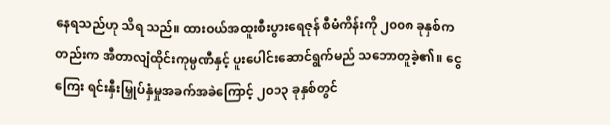နေရသည်ဟု သိရ သည်။ ထားဝယ်အထူးစီးပွားရေဇုန် စီမံကိန်းကို ၂၀၀၈ ခုနှစ်ကတည်းက အီတာလျံထိုင်းကုမ္ပဏီနှင့် ပူးပေါင်းဆောင်ရွက်မည် သဘောတူခဲ့၏။ ငွေကြေး ရင်းနှီးမြှုပ်နှံမှုအခက်အခဲကြောင့် ၂၀၁၃ ခုနှစ်တွင်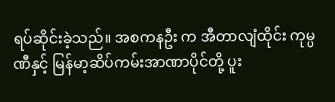ရပ်ဆိုင်းခဲ့သည်။ အစကနဦး က အီတာလျံထိုင်း ကုမ္ပဏီနှင့် မြန်မာ့ဆိပ်ကမ်းအာဏာပိုင်တို့ ပူး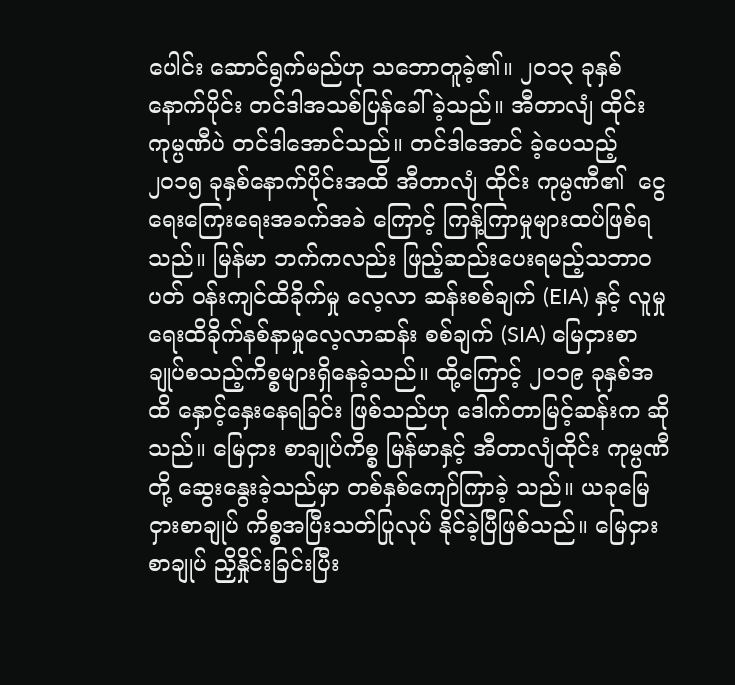ပေါင်း ဆောင်ရွက်မည်ဟု သဘောတူခဲ့၏။ ၂၀၁၃ ခုနှစ် နောက်ပိုင်း တင်ဒါအသစ်ပြန်ခေါ်ခဲ့သည်။ အီတာလျံ ထိုင်းကုမ္ပဏီပဲ တင်ဒါအောင်သည်။ တင်ဒါအောင် ခဲ့ပေသည့် ၂၀၁၅ ခုနှစ်နောက်ပိုင်းအထိ အီတာလျံ ထိုင်း ကုမ္ပဏီ၏  ငွေရေးကြေးရေးအခက်အခဲ ကြောင့် ကြန့်ကြာမှုများထပ်ဖြစ်ရသည်။ မြန်မာ ဘက်ကလည်း ဖြည့်ဆည်းပေးရမည့်သဘာဝပတ် ဝန်းကျင်ထိခိုက်မှု လေ့လာ ဆန်းစစ်ချက် (EIA) နှင့် လူမှုရေးထိခိုက်နစ်နာမှုလေ့လာဆန်း စစ်ချက် (SIA) မြေငှားစာချုပ်စသည့်ကိစ္စများရှိနေခဲ့သည်။ ထို့ကြောင့် ၂၀၁၉ ခုနှစ်အထိ နှောင့်နှေးနေရခြင်း ဖြစ်သည်ဟု ဒေါက်တာမြင့်ဆန်းက ဆိုသည်။ မြေငှား စာချုပ်ကိစ္စ မြန်မာနှင့် အီတာလျံထိုင်း ကုမ္ပဏီတို့ ဆွေးနွေးခဲ့သည်မှာ တစ်နှစ်ကျော်ကြာခဲ့ သည်။ ယခုမြေငှားစာချုပ် ကိစ္စအပြီးသတ်ပြုလုပ် နိုင်ခဲ့ပြီဖြစ်သည်။ မြေငှားစာချုပ် ညှိနှိုင်းခြင်းပြီး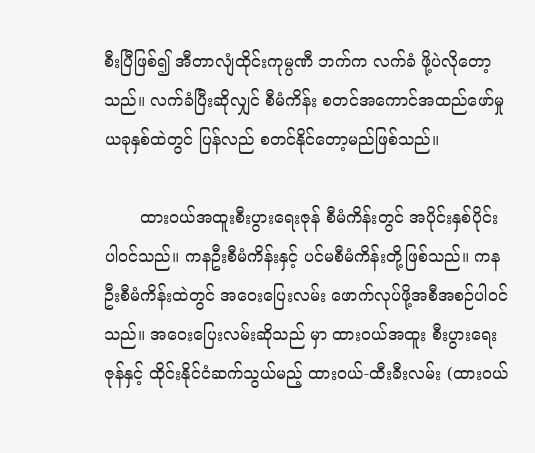စီးပြီဖြစ်၍ အီတာလျံထိုင်းကုမ္ပဏီ ဘက်က လက်ခံ ဖို့ပဲလိုတော့သည်။ လက်ခံပြီးဆိုလျှင် စီမံကိန်း စတင်အကောင်အထည်ဖော်မှု ယခုနှစ်ထဲတွင် ပြန်လည် စတင်နိုင်တော့မည်ဖြစ်သည်။

       ထားဝယ်အထူးစီးပွားရေးဇုန် စီမံကိန်းတွင် အပိုင်းနှစ်ပိုင်း ပါဝင်သည်။ ကနဦးစီမံကိန်းနှင့် ပင်မစီမံကိန်းတို့ဖြစ်သည်။ ကနဦးစီမံကိန်းထဲတွင် အဝေးပြေးလမ်း ဖောက်လုပ်ဖို့အစီအစဉ်ပါဝင် သည်။ အဝေးပြေးလမ်းဆိုသည် မှာ ထားဝယ်အထူး စီးပွားရေးဇုန်နှင့် ထိုင်းနိုင်ငံဆက်သွယ်မည့် ထားဝယ်-ထီးခီးလမ်း (ထားဝယ်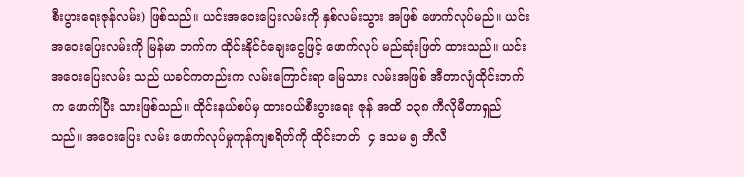စီးပွားရေးဇုန်လမ်း) ဖြစ်သည်။ ယင်းအဝေးပြေးလမ်းကို နှစ်လမ်းသွား အဖြစ် ဖောက်လုပ်မည်။ ယင်းအဝေးပြေးလမ်းကို မြန်မာ ဘက်က ထိုင်းနိုင်ငံချေးငွေဖြင့် ဖောက်လုပ် မည်ဆုံးဖြတ် ထားသည်။ ယင်းအဝေးပြေးလမ်း သည် ယခင်ကတည်းက လမ်းကြောင်းရာ မြေသား လမ်းအဖြစ် အီတာလျံထိုင်းဘက်က ဖောက်ပြီး သားဖြစ်သည်။ ထိုင်းနယ်စပ်မှ ထားဝယ်စီးပွားရေး ဇုန် အထိ ၁၃၈ ကီလိုမီတာရှည်သည်။ အဝေးပြေး လမ်း ဖောက်လုပ်မှုကုန်ကျစရိတ်ကို ထိုင်းဘတ်  ၄ ဒသမ ၅ ဘီလီ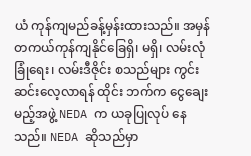ယံ ကုန်ကျမည်ခန့်မှန်းထားသည်။ အမှန်တကယ်ကုန်ကျနိုင်ခြေရှိ၊ မရှိ၊ လမ်းလုံခြုံရေး၊ လမ်းဒီဇိုင်း စသည်များ ကွင်းဆင်းလေ့လာရန် ထိုင်း ဘက်က ငွေချေးမည့်အဖွဲ့ NEDA က ယခုပြုလုပ် နေသည်။ NEDA ဆိုသည်မှာ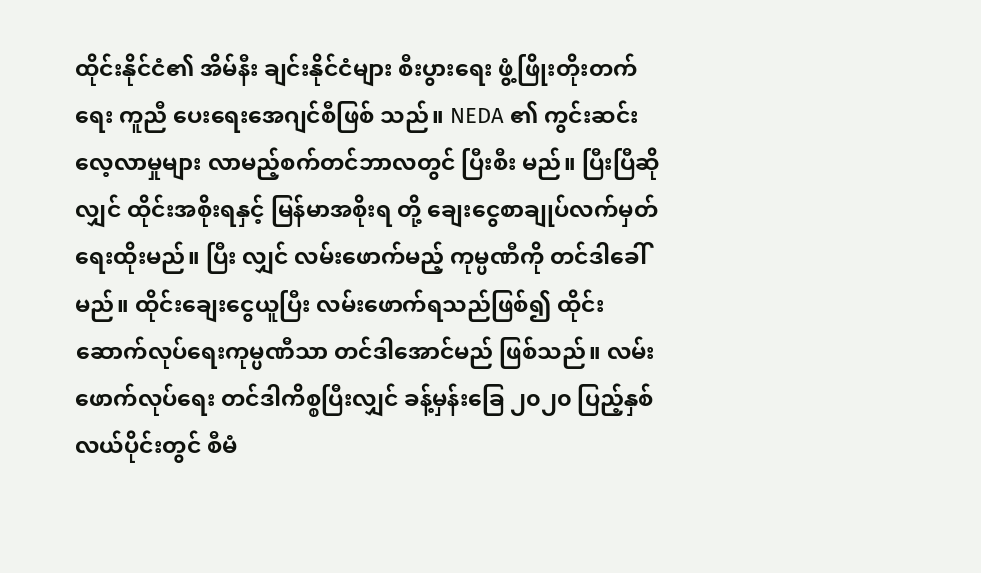ထိုင်းနိုင်ငံ၏ အိမ်နီး ချင်းနိုင်ငံများ စီးပွားရေး ဖွံ့ဖြိုးတိုးတက်ရေး ကူညီ ပေးရေးအေဂျင်စီဖြစ် သည်။ NEDA ၏ ကွင်းဆင်း လေ့လာမှုများ လာမည့်စက်တင်ဘာလတွင် ပြီးစီး မည်။ ပြီးပြီဆိုလျှင် ထိုင်းအစိုးရနှင့် မြန်မာအစိုးရ တို့ ချေးငွေစာချုပ်လက်မှတ်ရေးထိုးမည်။ ပြီး လျှင် လမ်းဖောက်မည့် ကုမ္ပဏီကို တင်ဒါခေါ်မည်။ ထိုင်းချေးငွေယူပြီး လမ်းဖောက်ရသည်ဖြစ်၍ ထိုင်း ဆောက်လုပ်ရေးကုမ္ပဏီသာ တင်ဒါအောင်မည် ဖြစ်သည်။ လမ်း ဖောက်လုပ်ရေး တင်ဒါကိစ္စပြီးလျှင် ခန့်မှန်းခြေ ၂၀၂၀ ပြည့်နှစ်လယ်ပိုင်းတွင် စီမံ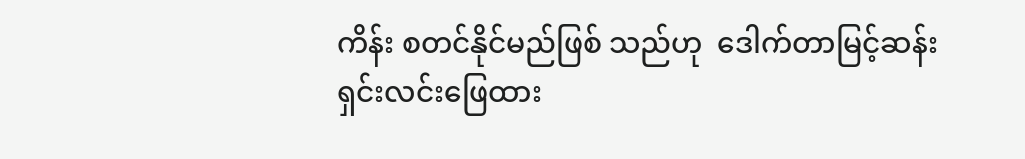ကိန်း စတင်နိုင်မည်ဖြစ် သည်ဟု  ဒေါက်တာမြင့်ဆန်း ရှင်းလင်းဖြေထား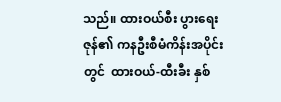သည်။ ထားဝယ်စီး ပွားရေးဇုန်၏ ကနဦးစီမံကိန်းအပိုင်းတွင်  ထားဝယ်-ထီးခီး နှစ်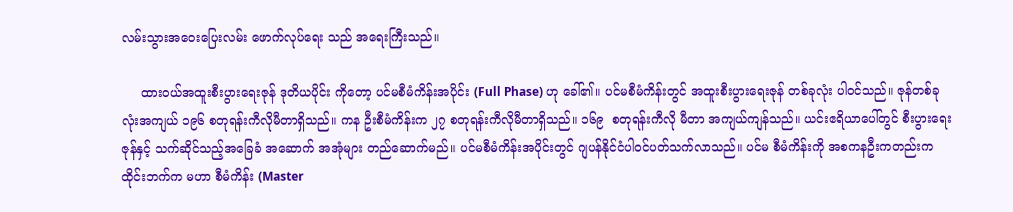လမ်းသွားအဝေးပြေးလမ်း ဖောက်လုပ်ရေး သည် အရေးကြီးသည်။

     ထားဝယ်အထူးစီးပွားရေးဇုန် ဒုတိယပိုင်း ကိုတော့ ပင်မစီမံကိန်းအပိုင်း (Full Phase) ဟု ခေါ်၏။ ပင်မစီမံကိန်းတွင် အထူးစီးပွားရေးဇုန် တစ်ခုလုံး ပါဝင်သည်။ ဇုန်တစ်ခုလုံးအကျယ် ၁၉၆ စတုရန်းကီလိုမီတာရှိသည်။ ကန ဦးစီမံကိန်းက ၂၇ စတုရန်းကီလိုမီတာရှိသည်။ ၁၆၉  စတုရန်းကီလို မီတာ အကျယ်ကျန်သည်။ ယင်းဧရိယာပေါ်တွင် စီးပွားရေးဇုန်နှင့် သက်ဆိုင်သည့်အခြေခံ အဆောက် အအုံများ တည်ဆောက်မည်။ ပင်မစီမံကိန်းအပိုင်းတွင် ဂျပန်နိုင်ငံပါဝင်ပတ်သက်လာသည်။ ပင်မ စီမံကိန်းကို အစကနဦးကတည်းက ထိုင်းဘက်က မဟာ စီမံကိန်း (Master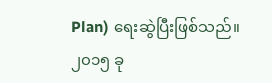Plan) ရေးဆွဲပြီးဖြစ်သည်။ ၂၀၁၅ ခု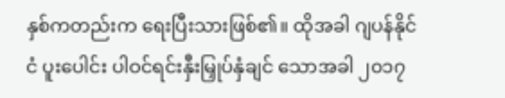နှစ်ကတည်းက ရေးပြီးသားဖြစ်၏။ ထိုအခါ ဂျပန်နိုင်ငံ ပူးပေါင်း ပါဝင်ရင်းနှီးမြှုပ်နှံချင် သောအခါ ၂၀၁၇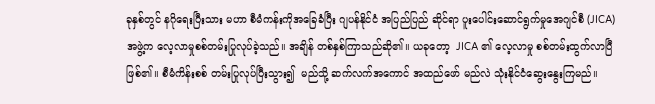ခုနှစ်တွင် နဂိုရေးပြီးသား မဟာ စီမံကန်းကိုအခြေခံပြီး ဂျပန်နိုင်ငံ အပြည်ပြည် ဆိုင်ရာ ပူးပေါင်းဆောင်ရွက်မှုအေဂျင်စီ (JICA) အဖွဲ့က လေ့လာမှုစစ်တမ်းပြုလုပ်ခဲ့သည်။ အချိန် တစ်နှစ်ကြာသည်ဆို၏။ ယခုတော့  JICA ၏ လေ့လာမှု စစ်တမ်းထွက်လာပြီဖြစ်၏။ စီမံကိန်းစစ် တမ်းပြုလုပ်ပြီးသွား၍  မည်သို့ ဆက်လက်အကောင် အထည်ဖော် မည်လဲ သုံးနိုင်ငံဆွေးနွေးကြမည်။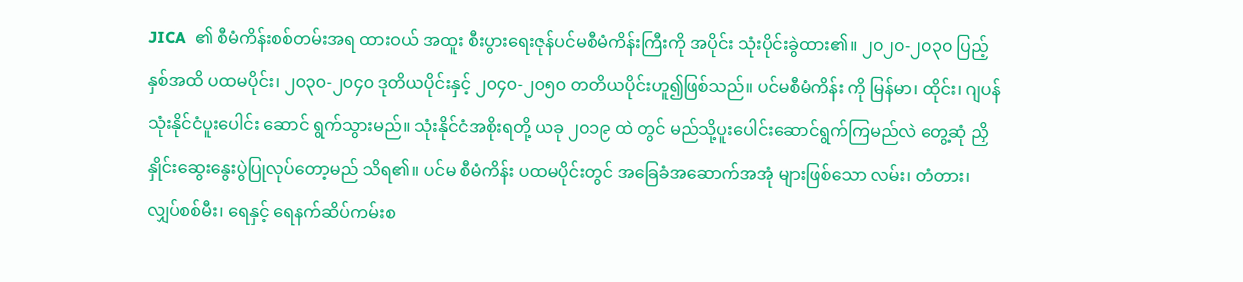JICA  ၏ စီမံကိန်းစစ်တမ်းအရ ထားဝယ် အထူး စီးပွားရေးဇုန်ပင်မစီမံကိန်းကြီးကို အပိုင်း သုံးပိုင်းခွဲထား၏။ ၂၀၂၀-၂၀၃၀ ပြည့်နှစ်အထိ ပထမပိုင်း၊ ၂၀၃၀-၂၀၄၀ ဒုတိယပိုင်းနှင့် ၂၀၄၀-၂၀၅၀ တတိယပိုင်းဟူ၍ဖြစ်သည်။ ပင်မစီမံကိန်း ကို မြန်မာ၊ ထိုင်း၊ ဂျပန်သုံးနိုင်ငံပူးပေါင်း ဆောင် ရွက်သွားမည်။ သုံးနိုင်ငံအစိုးရတို့ ယခု ၂၀၁၉ ထဲ တွင် မည်သို့ပူးပေါင်းဆောင်ရွက်ကြမည်လဲ တွေ့ဆုံ ညှိနှိုင်းဆွေးနွေးပွဲပြုလုပ်တော့မည် သိရ၏။ ပင်မ စီမံကိန်း ပထမပိုင်းတွင် အခြေခံအဆောက်အအုံ များဖြစ်သော လမ်း၊ တံတား၊ လျှပ်စစ်မီး၊ ရေနှင့် ရေနက်ဆိပ်ကမ်းစ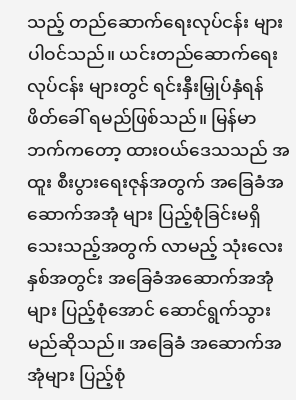သည့် တည်ဆောက်ရေးလုပ်ငန်း များပါဝင်သည်။ ယင်းတည်ဆောက်ရေးလုပ်ငန်း များတွင် ရင်းနှီးမြှုပ်နှံရန် ဖိတ်ခေါ် ရမည်ဖြစ်သည်။ မြန်မာဘက်ကတော့ ထားဝယ်ဒေသသည် အထူး စီးပွားရေးဇုန်အတွက် အခြေခံအဆောက်အအုံ များ ပြည့်စုံခြင်းမရှိသေးသည့်အတွက် လာမည့် သုံးလေးနှစ်အတွင်း အခြေခံအဆောက်အအုံများ ပြည့်စုံအောင် ဆောင်ရွက်သွားမည်ဆိုသည်။ အခြေခံ အဆောက်အအုံများ ပြည့်စုံ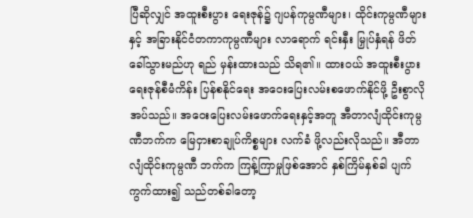ပြီဆိုလျှင် အထူးစီးပွား ရေးဇုန်၌ ဂျပန်ကုမ္ပဏီများ၊ ထိုင်းကုမ္ပဏီများနှင့် အခြားနိုင်ငံတကာကုမ္ပဏီများ လာရောက် ရင်းနှီး မြှုပ်နှံရန် ဖိတ်ခေါ်သွားမည်ဟု ရည် မှန်းထားသည် သိရ၏။ ထားဝယ် အထူးစီးပွားရေးဇုန်စီမံကိန်း ပြန်စနိုင်ရေး အဝေးပြေးလမ်းစဖောက်နိုင်ဖို့ ဦးစွာလိုအပ်သည်။ အဝေးပြေးလမ်းဖောက်ရေးနှင့်အတူ အီတာလျံထိုင်းကုမ္ပဏီဘက်က မြေငှားစာချုပ်ကိစ္စများ လက်ခံ ဖို့လည်းလိုသည်။ အီတာလျံထိုင်းကုမ္ပဏီ ဘက်က ကြန့်ကြာမှုဖြစ်အောင် နှစ်ကြိမ်နှစ်ခါ ပျက် ကွက်ထား၍ သည်တစ်ခါတော့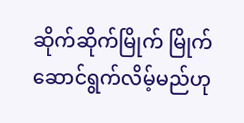ဆိုက်ဆိုက်မြိုက် မြိုက် ဆောင်ရွက်လိမ့်မည်ဟု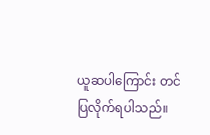ယူဆပါကြောင်း တင်ပြလိုက်ရပါသည်။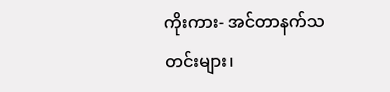ကိုးကား- အင်တာနက်သတင်းများ၊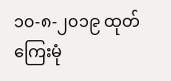၁၀-၈-၂၀၁၉ ထုတ်ကြေးမုံ